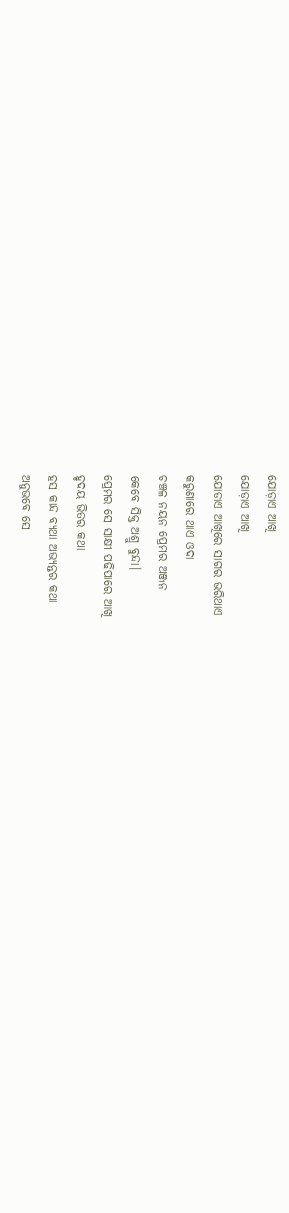ଯୋଡ଼ାଏ ଆଖି
ଯୋଡ଼ାଏ ଆଖି
ଯୋଡାଏ ଆଖିରେ ସାଗର ଭରିଥାଏ
କରୁଣାରେ ଥାଏ ଓଦା
ଚଞ୍ଚଳ ନୟନ ପ୍ରେମର ଅଞ୍ଜନ
କେବେ ସିକ୍ତ ଅଶ୍ରୁ ବୁନ୍ଦା।
ପ୍ରେମର ସେ ସାକ୍ଷୀ ପଢିପାରେ ଆଖି
ହୃଦୟ ଭିତର କଥା
ହସ କାନ୍ଦ ବ୍ୟଥା ଅଭ୍ୟନ୍ତର କଥା
ଅନୁଭବେ ସେ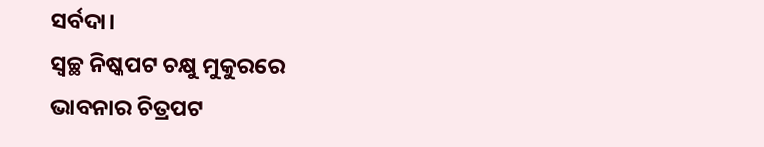ସର୍ବଦା।
ସ୍ବଚ୍ଛ ନିଷ୍କପଟ ଚକ୍ଷୁ ମୁକୁରରେ
ଭାବନାର ଚିତ୍ରପଟ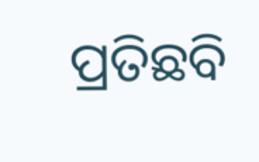ପ୍ରତିଛବି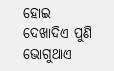ହୋଇ ଦେଖାଦିଏ ପୁଣି
ଭୋଗୁଥାଏ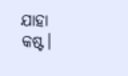ଯାହା କଷ୍ଟ।